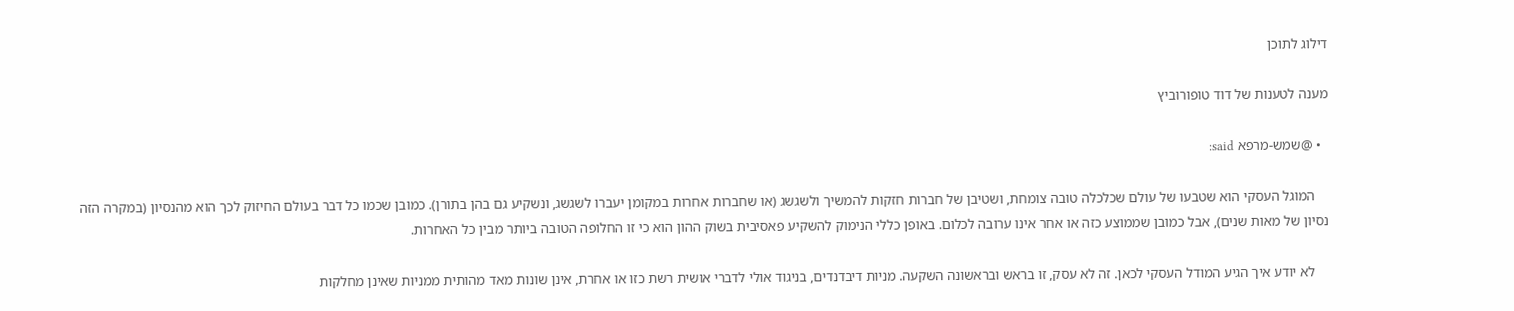דילוג לתוכן

מענה לטענות של דוד טופורוביץ

  • @שמש-מרפא said:

    המוגל העסקי הוא שטבעו של עולם שכלכלה טובה צומחת, ושטיבן של חברות חזקות להמשיך ולשגשג (או שחברות אחרות במקומן יעברו לשגשג, ונשקיע גם בהן בתורן). כמובן שכמו כל דבר בעולם החיזוק לכך הוא מהנסיון (במקרה הזה נסיון של מאות שנים), אבל כמובן שממוצע כזה או אחר אינו ערובה לכלום. באופן כללי הנימוק להשקיע פאסיבית בשוק ההון הוא כי זו החלופה הטובה ביותר מבין כל האחרות.

    לא יודע איך הגיע המודל העסקי לכאן. זה לא עסק, זו בראש ובראשונה השקעה. מניות דיבדנדים, בניגוד אולי לדברי אושית רשת כזו או אחרת, אינן שונות מאד מהותית ממניות שאינן מחלקות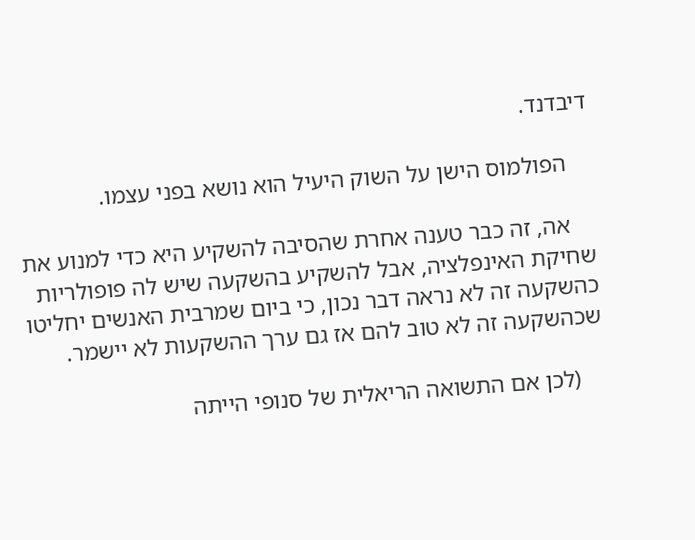דיבדנד.

    הפולמוס הישן על השוק היעיל הוא נושא בפני עצמו.

    אה, זה כבר טענה אחרת שהסיבה להשקיע היא כדי למנוע את שחיקת האינפלציה, אבל להשקיע בהשקעה שיש לה פופולריות כהשקעה זה לא נראה דבר נכון, כי ביום שמרבית האנשים יחליטו שכהשקעה זה לא טוב להם אז גם ערך ההשקעות לא יישמר.

    (לכן אם התשואה הריאלית של סנופי הייתה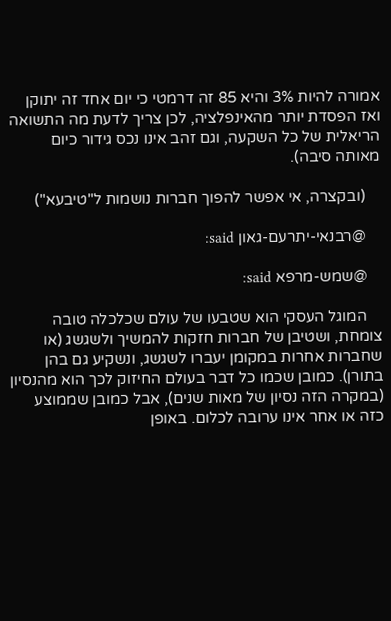אמורה להיות 3% והיא 85 זה דרמטי כי יום אחד זה יתוקן ואז הפסדת יותר מהאינפלציה, לכן צריך לדעת מה התשואה הריאלית של כל השקעה, וגם זהב אינו נכס גידור כיום מאותה סיבה).

    (ובקצרה, אי אפשר להפוך חברות נושמות ל"טיבעא")

    @רבנאי-יתרעם-גאון said:

    @שמש-מרפא said:

    המוגל העסקי הוא שטבעו של עולם שכלכלה טובה צומחת, ושטיבן של חברות חזקות להמשיך ולשגשג (או שחברות אחרות במקומן יעברו לשגשג, ונשקיע גם בהן בתורן). כמובן שכמו כל דבר בעולם החיזוק לכך הוא מהנסיון (במקרה הזה נסיון של מאות שנים), אבל כמובן שממוצע כזה או אחר אינו ערובה לכלום. באופן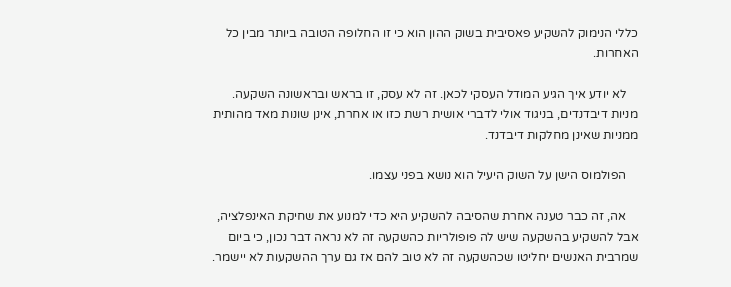כללי הנימוק להשקיע פאסיבית בשוק ההון הוא כי זו החלופה הטובה ביותר מבין כל האחרות.

    לא יודע איך הגיע המודל העסקי לכאן. זה לא עסק, זו בראש ובראשונה השקעה. מניות דיבדנדים, בניגוד אולי לדברי אושית רשת כזו או אחרת, אינן שונות מאד מהותית ממניות שאינן מחלקות דיבדנד.

    הפולמוס הישן על השוק היעיל הוא נושא בפני עצמו.

    אה, זה כבר טענה אחרת שהסיבה להשקיע היא כדי למנוע את שחיקת האינפלציה, אבל להשקיע בהשקעה שיש לה פופולריות כהשקעה זה לא נראה דבר נכון, כי ביום שמרבית האנשים יחליטו שכהשקעה זה לא טוב להם אז גם ערך ההשקעות לא יישמר.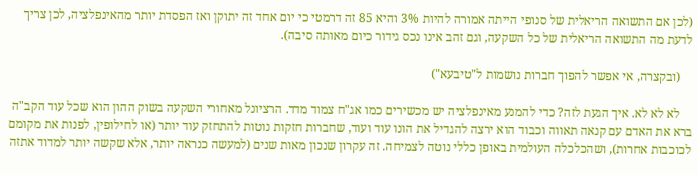(לכן אם התשואה הריאלית של סנופי הייתה אמורה להיות 3% והיא 85 זה דרמטי כי יום אחד זה יתוקן ואז הפסדת יותר מהאינפלציה, לכן צריך לדעת מה התשואה הריאלית של כל השקעה, וגם זהב אינו נכס גידור כיום מאותה סיבה).

    (ובקצרה, אי אפשר להפוך חברות נושמות ל"טיבעא")

    לא לא לא. איך הגעת לזה? כדי להמנע מאינפלציה יש מכשירים כמו אג"ח צמוד מדד. הרציונל מאחורי השקעה בשוק ההון הוא שכל עוד הקב"ה ברא את האדם עם קנאה תאווה וכבוד הוא ירצה להגדיל את הונו עוד ועוד, שחברות חזקות נוטות להתחזק עוד יותר (או לחילופין, לפנות את מקומם לכוכבות אחרות), ושהכלכלה העולמית באופן כללי נוטה לצמיחה. זה עקרון שנכון מאות שנים (למעשה כנראה יותר, אלא שקשה יותר למדוד אתזה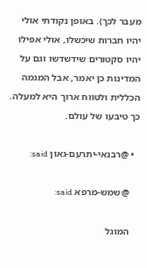מעבר לכך). באופן נקודתי אולי יהיו חברות שיכשלו, אולי אפילו יהיו סקטורים שידשדשו וגם על המדינות כן יאמר, אבל המגמה הכללית ולטווח ארוך היא למעלה. כך טיבעו של עולם.

  • @רבנאי-יתרעם-גאון said:

    @שמש-מרפא said:

    המוגל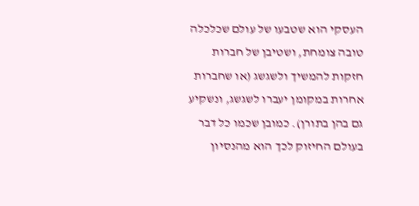העסקי הוא שטבעו של עולם שכלכלה טובה צומחת, ושטיבן של חברות חזקות להמשיך ולשגשג (או שחברות אחרות במקומן יעברו לשגשג, ונשקיע גם בהן בתורן). כמובן שכמו כל דבר בעולם החיזוק לכך הוא מהנסיון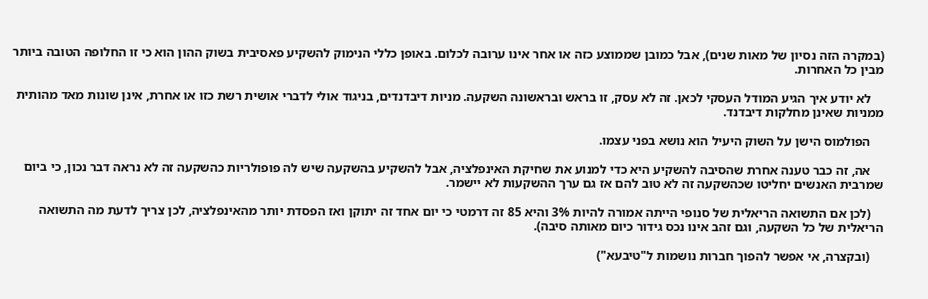(במקרה הזה נסיון של מאות שנים), אבל כמובן שממוצע כזה או אחר אינו ערובה לכלום. באופן כללי הנימוק להשקיע פאסיבית בשוק ההון הוא כי זו החלופה הטובה ביותר מבין כל האחרות.

    לא יודע איך הגיע המודל העסקי לכאן. זה לא עסק, זו בראש ובראשונה השקעה. מניות דיבדנדים, בניגוד אולי לדברי אושית רשת כזו או אחרת, אינן שונות מאד מהותית ממניות שאינן מחלקות דיבדנד.

    הפולמוס הישן על השוק היעיל הוא נושא בפני עצמו.

    אה, זה כבר טענה אחרת שהסיבה להשקיע היא כדי למנוע את שחיקת האינפלציה, אבל להשקיע בהשקעה שיש לה פופולריות כהשקעה זה לא נראה דבר נכון, כי ביום שמרבית האנשים יחליטו שכהשקעה זה לא טוב להם אז גם ערך ההשקעות לא יישמר.

    (לכן אם התשואה הריאלית של סנופי הייתה אמורה להיות 3% והיא 85 זה דרמטי כי יום אחד זה יתוקן ואז הפסדת יותר מהאינפלציה, לכן צריך לדעת מה התשואה הריאלית של כל השקעה, וגם זהב אינו נכס גידור כיום מאותה סיבה).

    (ובקצרה, אי אפשר להפוך חברות נושמות ל"טיבעא")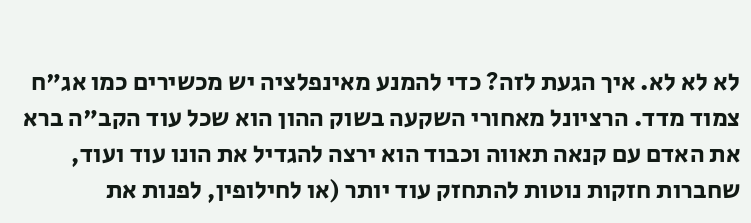לא לא לא. איך הגעת לזה? כדי להמנע מאינפלציה יש מכשירים כמו אג"ח צמוד מדד. הרציונל מאחורי השקעה בשוק ההון הוא שכל עוד הקב"ה ברא את האדם עם קנאה תאווה וכבוד הוא ירצה להגדיל את הונו עוד ועוד, שחברות חזקות נוטות להתחזק עוד יותר (או לחילופין, לפנות את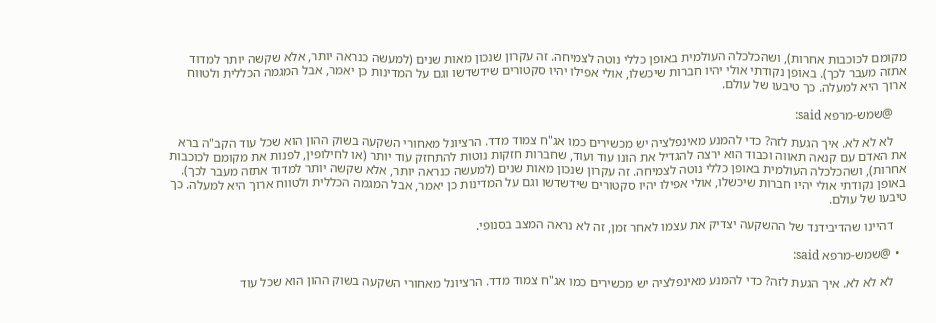מקומם לכוכבות אחרות), ושהכלכלה העולמית באופן כללי נוטה לצמיחה. זה עקרון שנכון מאות שנים (למעשה כנראה יותר, אלא שקשה יותר למדוד אתזה מעבר לכך). באופן נקודתי אולי יהיו חברות שיכשלו, אולי אפילו יהיו סקטורים שידשדשו וגם על המדינות כן יאמר, אבל המגמה הכללית ולטווח ארוך היא למעלה. כך טיבעו של עולם.

    @שמש-מרפא said:

    לא לא לא. איך הגעת לזה? כדי להמנע מאינפלציה יש מכשירים כמו אג"ח צמוד מדד. הרציונל מאחורי השקעה בשוק ההון הוא שכל עוד הקב"ה ברא את האדם עם קנאה תאווה וכבוד הוא ירצה להגדיל את הונו עוד ועוד, שחברות חזקות נוטות להתחזק עוד יותר (או לחילופין, לפנות את מקומם לכוכבות אחרות), ושהכלכלה העולמית באופן כללי נוטה לצמיחה. זה עקרון שנכון מאות שנים (למעשה כנראה יותר, אלא שקשה יותר למדוד אתזה מעבר לכך). באופן נקודתי אולי יהיו חברות שיכשלו, אולי אפילו יהיו סקטורים שידשדשו וגם על המדינות כן יאמר, אבל המגמה הכללית ולטווח ארוך היא למעלה. כך טיבעו של עולם.

    דהיינו שהדיבידנד של ההשקעה יצדיק את עצמו לאחר זמן, זה לא נראה המצב בסנופי.

  • @שמש-מרפא said:

    לא לא לא. איך הגעת לזה? כדי להמנע מאינפלציה יש מכשירים כמו אג"ח צמוד מדד. הרציונל מאחורי השקעה בשוק ההון הוא שכל עוד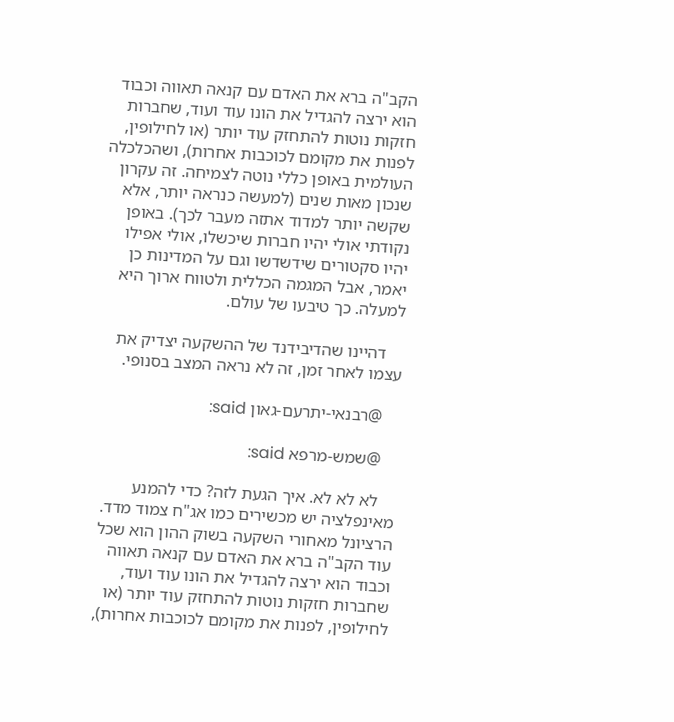הקב"ה ברא את האדם עם קנאה תאווה וכבוד הוא ירצה להגדיל את הונו עוד ועוד, שחברות חזקות נוטות להתחזק עוד יותר (או לחילופין, לפנות את מקומם לכוכבות אחרות), ושהכלכלה העולמית באופן כללי נוטה לצמיחה. זה עקרון שנכון מאות שנים (למעשה כנראה יותר, אלא שקשה יותר למדוד אתזה מעבר לכך). באופן נקודתי אולי יהיו חברות שיכשלו, אולי אפילו יהיו סקטורים שידשדשו וגם על המדינות כן יאמר, אבל המגמה הכללית ולטווח ארוך היא למעלה. כך טיבעו של עולם.

    דהיינו שהדיבידנד של ההשקעה יצדיק את עצמו לאחר זמן, זה לא נראה המצב בסנופי.

    @רבנאי-יתרעם-גאון said:

    @שמש-מרפא said:

    לא לא לא. איך הגעת לזה? כדי להמנע מאינפלציה יש מכשירים כמו אג"ח צמוד מדד. הרציונל מאחורי השקעה בשוק ההון הוא שכל עוד הקב"ה ברא את האדם עם קנאה תאווה וכבוד הוא ירצה להגדיל את הונו עוד ועוד, שחברות חזקות נוטות להתחזק עוד יותר (או לחילופין, לפנות את מקומם לכוכבות אחרות),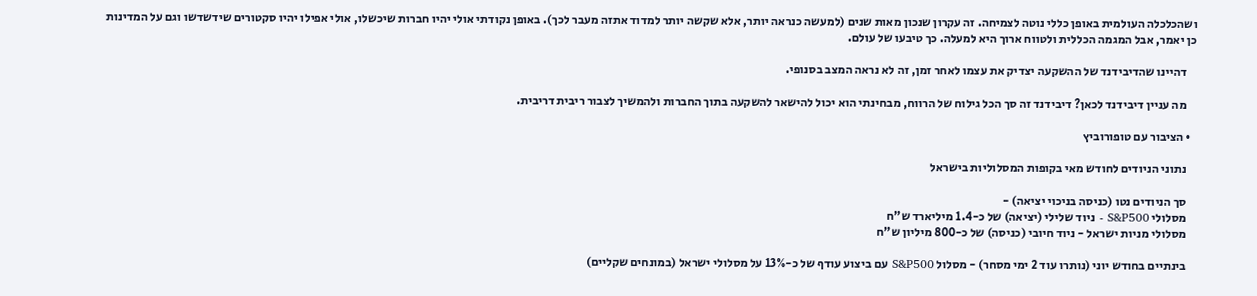ושהכלכלה העולמית באופן כללי נוטה לצמיחה. זה עקרון שנכון מאות שנים (למעשה כנראה יותר, אלא שקשה יותר למדוד אתזה מעבר לכך). באופן נקודתי אולי יהיו חברות שיכשלו, אולי אפילו יהיו סקטורים שידשדשו וגם על המדינות כן יאמר, אבל המגמה הכללית ולטווח ארוך היא למעלה. כך טיבעו של עולם.

    דהיינו שהדיבידנד של ההשקעה יצדיק את עצמו לאחר זמן, זה לא נראה המצב בסנופי.

    מה עניין דיבידנד לכאן? דיבידנד זה סך הכל גילוח של הרווח, מבחינתי הוא יכול להישאר להשקעה בתוך החברות ולהמשיך לצבור ריבית דריבית.

  • הציבור עם טופורוביץ

    נתוני הניודים לחודש מאי בקופות המסלוליות בישראל

    סך הניודים נטו (כניסה בניכוי יציאה) -
    מסלולי S&P500 - ניוד שלילי (יציאה) של כ-1.4 מיליארד ש"ח
    מסלולי מניות ישראל - ניוד חיובי (כניסה) של כ-800 מיליון ש"ח

    בינתיים בחודש יוני (נותרו עוד 2 ימי מסחר) - מסלול S&P500 עם ביצוע עודף של כ-13% על מסלולי ישראל (במונחים שקליים)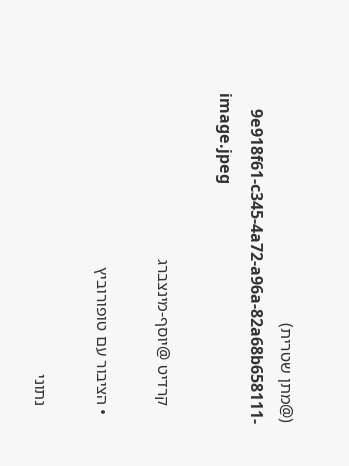(@מתן שטרית)
    9e918f61-c345-4a72-a96a-82a68b658111-image.jpeg

    קרדיט @יוסף-מינצברג

  • הציבור עם טופורוביץ

    נתוני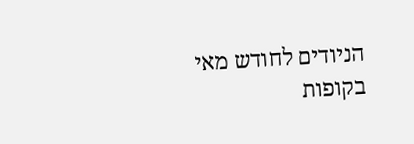הניודים לחודש מאי בקופות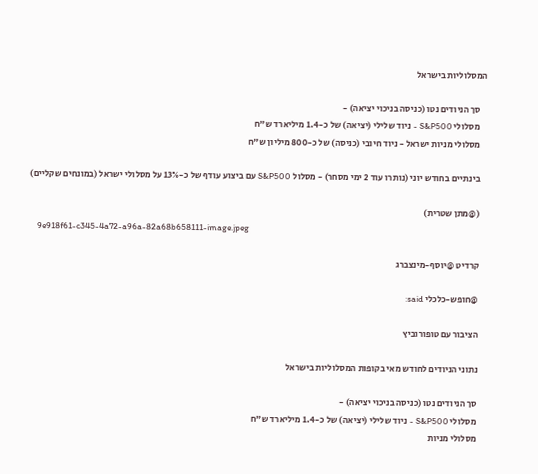המסלוליות בישראל

    סך הניודים נטו (כניסה בניכוי יציאה) -
    מסלולי S&P500 - ניוד שלילי (יציאה) של כ-1.4 מיליארד ש"ח
    מסלולי מניות ישראל - ניוד חיובי (כניסה) של כ-800 מיליון ש"ח

    בינתיים בחודש יוני (נותרו עוד 2 ימי מסחר) - מסלול S&P500 עם ביצוע עודף של כ-13% על מסלולי ישראל (במונחים שקליים)

    (@מתן שטרית)
    9e918f61-c345-4a72-a96a-82a68b658111-image.jpeg

    קרדיט @יוסף-מינצברג

    @חופש-כלכלי said:

    הציבור עם טופורוביץ

    נתוני הניודים לחודש מאי בקופות המסלוליות בישראל

    סך הניודים נטו (כניסה בניכוי יציאה) -
    מסלולי S&P500 - ניוד שלילי (יציאה) של כ-1.4 מיליארד ש"ח
    מסלולי מניות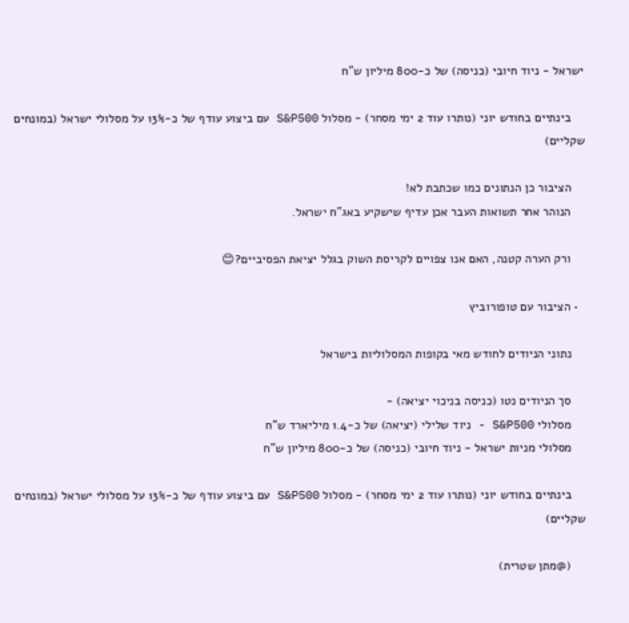ישראל - ניוד חיובי (כניסה) של כ-800 מיליון ש"ח

    בינתיים בחודש יוני (נותרו עוד 2 ימי מסחר) - מסלול S&P500 עם ביצוע עודף של כ-13% על מסלולי ישראל (במונחים שקליים)

    הציבור כן הנתונים כמו שכתבת לא!
    הנוהר אחר תשואות העבר אכן עדיף שישקיע באג"ח ישראל.

    ורק הערה קטנה, האם אנו צפויים לקריסת השוק בגלל יציאת הפסיביים?😊

  • הציבור עם טופורוביץ

    נתוני הניודים לחודש מאי בקופות המסלוליות בישראל

    סך הניודים נטו (כניסה בניכוי יציאה) -
    מסלולי S&P500 - ניוד שלילי (יציאה) של כ-1.4 מיליארד ש"ח
    מסלולי מניות ישראל - ניוד חיובי (כניסה) של כ-800 מיליון ש"ח

    בינתיים בחודש יוני (נותרו עוד 2 ימי מסחר) - מסלול S&P500 עם ביצוע עודף של כ-13% על מסלולי ישראל (במונחים שקליים)

    (@מתן שטרית)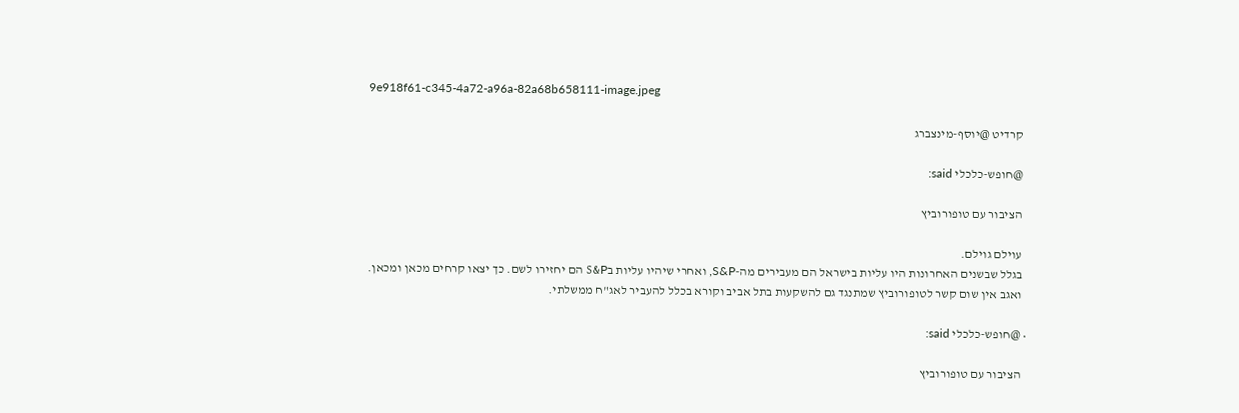9e918f61-c345-4a72-a96a-82a68b658111-image.jpeg

    קרדיט @יוסף-מינצברג

    @חופש-כלכלי said:

    הציבור עם טופורוביץ

    עוילם גוילם.
    בגלל שבשנים האחרונות היו עליות בישראל הם מעבירים מה-S&P, ואחרי שיהיו עליות בS&P הם יחזירו לשם. כך יצאו קרחים מכאן ומכאן.
    ואגב אין שום קשר לטופורוביץ שמתנגד גם להשקעות בתל אביב וקורא בכלל להעביר לאג"ח ממשלתי.

  • @חופש-כלכלי said:

    הציבור עם טופורוביץ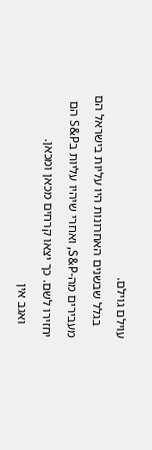עוילם גוילם.
    בגלל שבשנים האחרונות היו עליות בישראל הם מעבירים מה-S&P, ואחרי שיהיו עליות בS&P הם יחזירו לשם. כך יצאו קרחים מכאן ומכאן.
    ואגב אין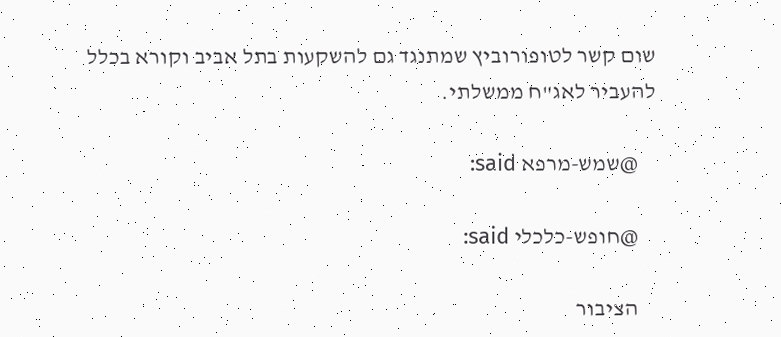שום קשר לטופורוביץ שמתנגד גם להשקעות בתל אביב וקורא בכלל להעביר לאג"ח ממשלתי.

    @שמש-מרפא said:

    @חופש-כלכלי said:

    הציבור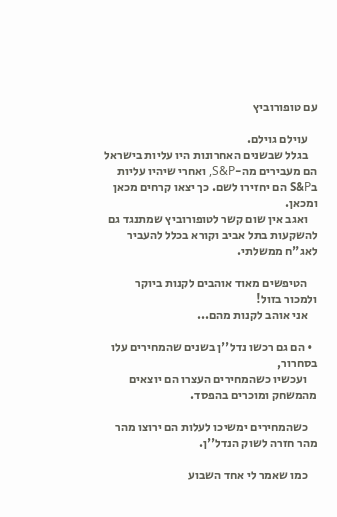עם טופורוביץ

    עוילם גוילם.
    בגלל שבשנים האחרונות היו עליות בישראל הם מעבירים מה-S&P, ואחרי שיהיו עליות בS&P הם יחזירו לשם. כך יצאו קרחים מכאן ומכאן.
    ואגב אין שום קשר לטופורוביץ שמתנגד גם להשקעות בתל אביב וקורא בכלל להעביר לאג"ח ממשלתי.

    הטיפשים מאוד אוהבים לקנות ביוקר ולמכור בזול!
    אני אוהב לקנות מהם...

  • הם גם רכשו נדל''ן בשנים שהמחירים עלו בסחרור,
    ועכשיו כשהמחירים העצרו הם יוצאים מהמשחק ומוכרים בהפסד.

    כשהמחירים ימשיכו לעלות הם ירוצו מהר מהר חזרה לשוק הנדל''ן.

    כמו שאמר לי אחד השבוע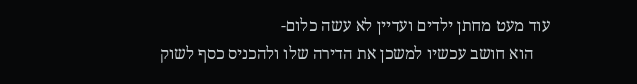עוד מעט מחתן ילדים ועדיין לא עשה כלום-
    הוא חושב עכשיו למשכן את הדירה שלו ולהכניס כסף לשוק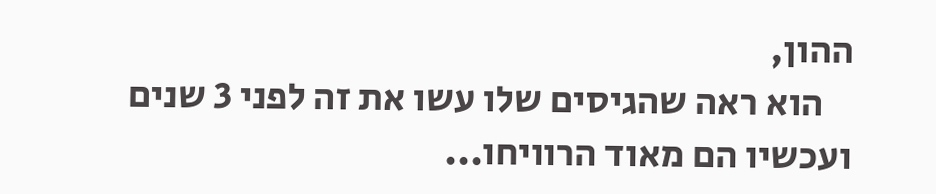ההון,
    הוא ראה שהגיסים שלו עשו את זה לפני 3 שנים ועכשיו הם מאוד הרוויחו...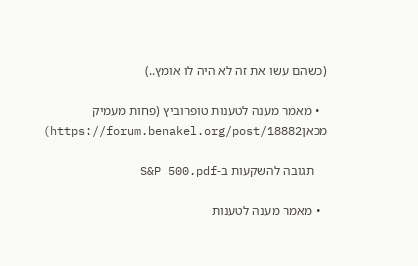(כשהם עשו את זה לא היה לו אומץ..)

  • מאמר מענה לטענות טופרוביץ (פחות מעמיק מכאןhttps://forum.benakel.org/post/18882)

    תגובה להשקעות ב-S&P 500.pdf

  • מאמר מענה לטענות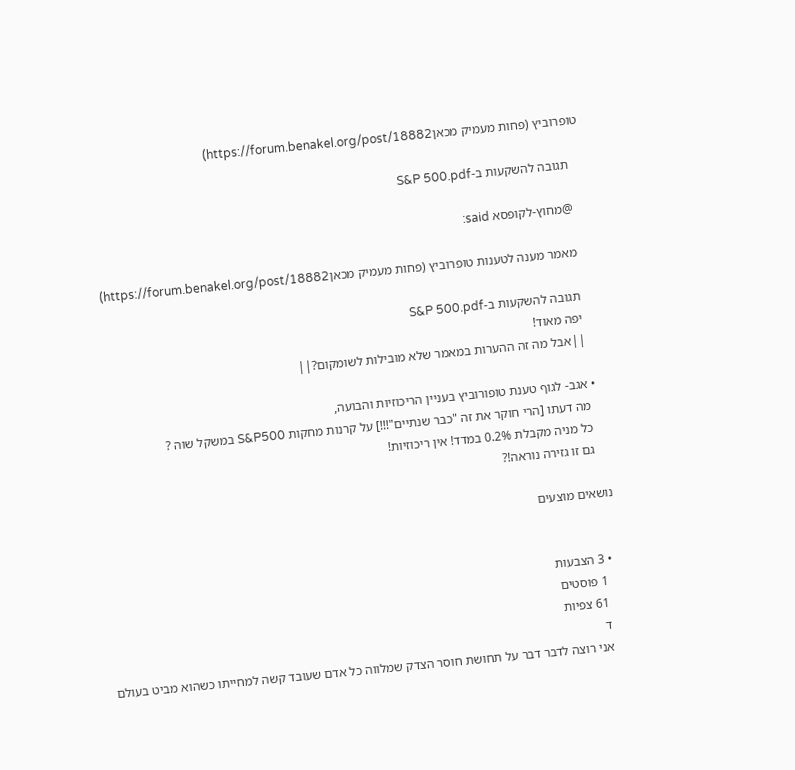טופרוביץ (פחות מעמיק מכאןhttps://forum.benakel.org/post/18882)

    תגובה להשקעות ב-S&P 500.pdf

    @מחוץ-לקופסא said:

    מאמר מענה לטענות טופרוביץ (פחות מעמיק מכאןhttps://forum.benakel.org/post/18882)

    תגובה להשקעות ב-S&P 500.pdf
    יפה מאוד!
    ||אבל מה זה ההערות במאמר שלא מובילות לשומקום?||

  • אגב- לגוף טענת טופורוביץ בעניין הריכוזיות והבועה,
    מה דעתו [הרי חוקר את זה "כבר שנתיים"!!!] על קרנות מחקות S&P500 במשקל שוה ?
    כל מניה מקבלת 0.2% במדד! אין ריכוזיות!
    גם זו גזירה נוראה!?

נושאים מוצעים


  • 3 הצבעות
    1 פוסטים
    61 צפיות
    ד
    אני רוצה לדבר דבר על תחושת חוסר הצדק שמלווה כל אדם שעובד קשה למחייתו כשהוא מביט בעולם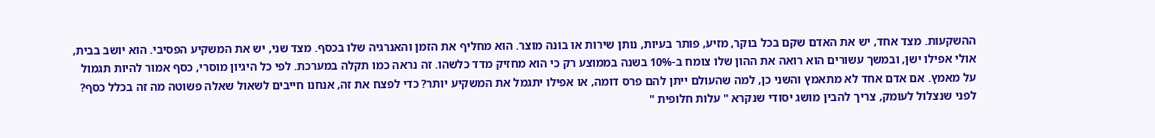ההשקעות. מצד אחד, יש את האדם שקם בכל בוקר, מזיע, פותר בעיות, נותן שירות או בונה מוצר. הוא מחליף את הזמן והאנרגיה שלו בכסף. מצד שני, יש את המשקיע הפסיבי. הוא יושב בבית, אולי אפילו ישן, ובמשך עשורים הוא רואה את ההון שלו צומח ב-10% בשנה בממוצע רק כי הוא מחזיק מדד כלשהו. זה נראה כמו תקלה במערכת. לפי כל היגיון מוסרי, כסף אמור להיות תגמול על מאמץ. אם אדם אחד לא מתאמץ והשני כן, למה שהעולם ייתן להם פרס דומה, או אפילו יתגמל את המשקיע יותר? כדי לפצח את זה, אנחנו חייבים לשאול שאלה פשוטה מה זה בכלל כסף? לפני שנצלול לעומק, צריך להבין מושג יסודי שנקרא " עלות חלופית "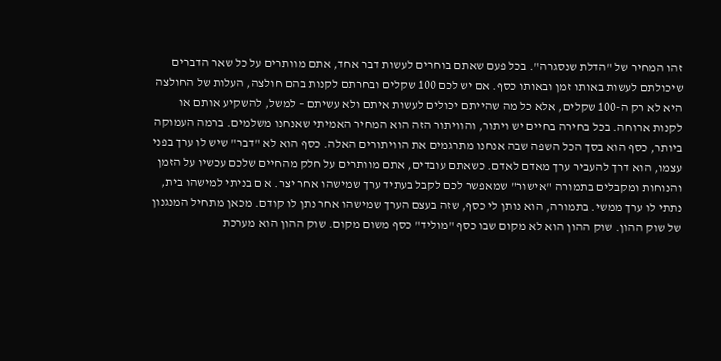זהו המחיר של "הדלת שנסגרה". בכל פעם שאתם בוחרים לעשות דבר אחד, אתם מוותרים על כל שאר הדברים שיכולתם לעשות באותו זמן ובאותו כסף. אם יש לכם 100 שקלים ובחרתם לקנות בהם חולצה, העלות של החולצה היא לא רק ה-100 שקלים, אלא כל מה שהייתם יכולים לעשות איתם ולא עשיתם – למשל, להשקיע אותם או לקנות ארוחה. בכל בחירה בחיים יש ויתור, והוויתור הזה הוא המחיר האמיתי שאנחנו משלמים. ברמה העמוקה ביותר, כסף הוא בסך הכל השפה שבה אנחנו מתרגמים את הוויתורים האלה. כסף הוא לא "דבר" שיש לו ערך בפני עצמו, הוא דרך להעביר ערך מאדם לאדם. כשאתם עובדים, אתם מוותרים על חלק מהחיים שלכם עכשיו על הזמן והנוחות ומקבלים בתמורה "אישור" שמאפשר לכם לקבל בעתיד ערך שמישהו אחר יצר. א ם בניתי למישהו בית, נתתי לו ערך ממשי. בתמורה, הוא נותן לי כסף, שזה בעצם הערך שמישהו אחר נתן לו קודם. מכאן מתחיל המנגנון של שוק ההון. שוק ההון הוא לא מקום שבו כסף "מוליד" כסף משום מקום. שוק ההון הוא מערכת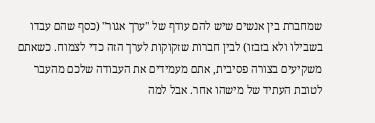שמחברת בין אנשים שיש להם עודף של "ערך אגור" (כסף שהם עבדו בשבילו ולא בזבזו) לבין חברות שזקוקות לערך הזה כדי לצמוח. כשאתם משקיעים בצורה פסיבית, אתם מעמידים את העבודה שלכם מהעבר לטובת העתיד של מישהו אחר. אבל למה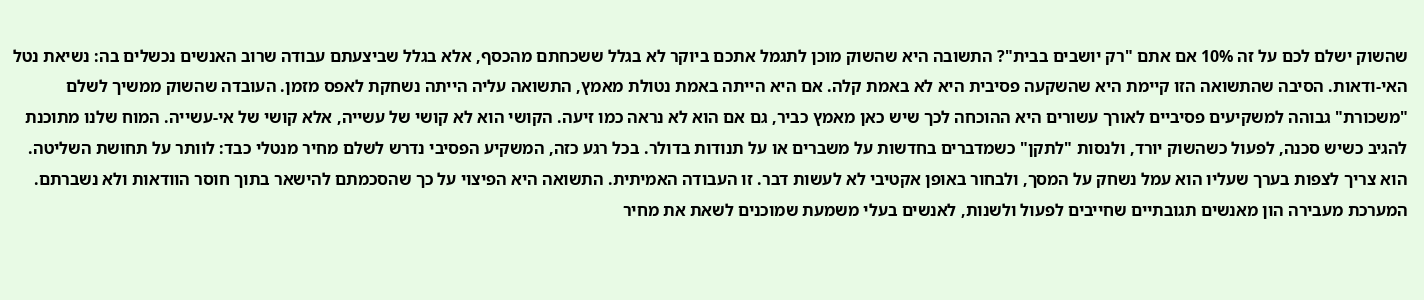שהשוק ישלם לכם על זה 10% אם אתם "רק יושבים בבית"? התשובה היא שהשוק מוכן לתגמל אתכם ביוקר לא בגלל ששכחתם מהכסף, אלא בגלל שביצעתם עבודה שרוב האנשים נכשלים בה: נשיאת נטל האי-ודאות. הסיבה שהתשואה הזו קיימת היא שהשקעה פסיבית היא לא באמת קלה. אם היא הייתה באמת נטולת מאמץ, התשואה עליה הייתה נשחקת לאפס מזמן. העובדה שהשוק ממשיך לשלם "משכורת" גבוהה למשקיעים פסיביים לאורך עשורים היא ההוכחה לכך שיש כאן מאמץ כביר, גם אם הוא לא נראה כמו זיעה. הקושי הוא לא קושי של עשייה, אלא קושי של אי-עשייה. המוח שלנו מתוכנת להגיב כשיש סכנה, לפעול כשהשוק יורד, ולנסות "לתקן" כשמדברים בחדשות על משברים או על תנודות בדולר. בכל רגע כזה, המשקיע הפסיבי נדרש לשלם מחיר מנטלי כבד: לוותר על תחושת השליטה. הוא צריך לצפות בערך שעליו הוא עמל נשחק על המסך, ולבחור באופן אקטיבי לא לעשות דבר. זו העבודה האמיתית. התשואה היא הפיצוי על כך שהסכמתם להישאר בתוך חוסר הוודאות ולא נשברתם. המערכת מעבירה הון מאנשים תגובתיים שחייבים לפעול ולשנות, לאנשים בעלי משמעת שמוכנים לשאת את מחיר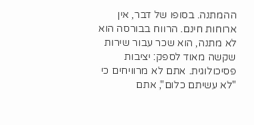ההמתנה. בסופו של דבר, אין ארוחות חינם. הרווח בבורסה הוא לא מתנה, הוא שכר עבור שירות שקשה מאוד לספק: יציבות פסיכולוגית. אתם לא מרוויחים כי "לא עשיתם כלום", אתם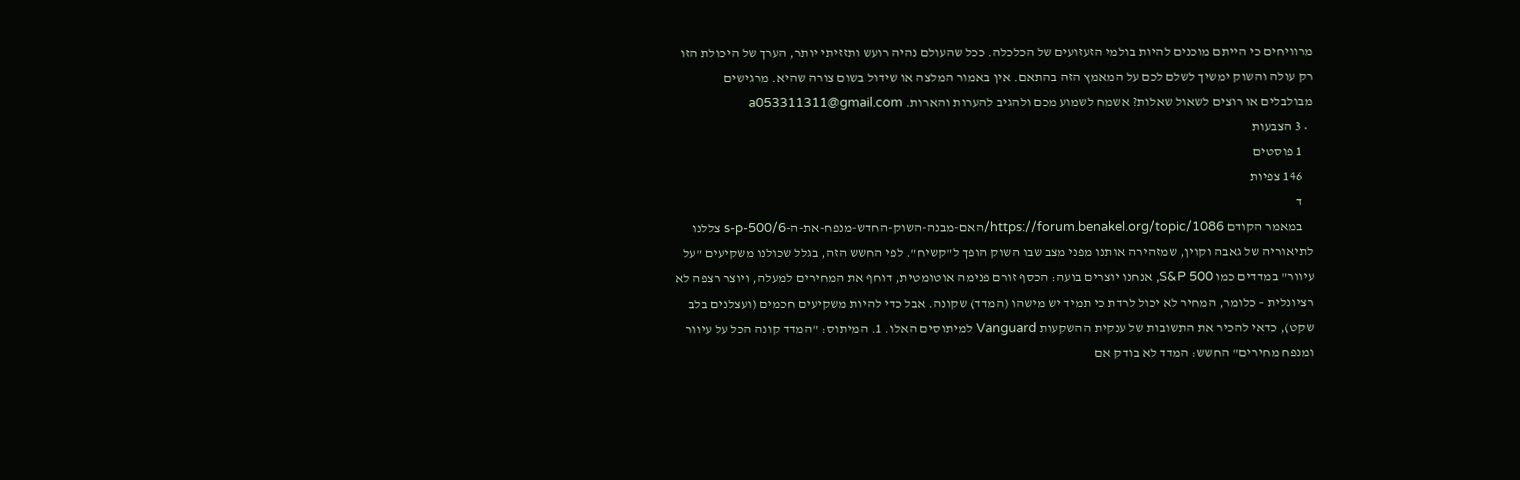מרוויחים כי הייתם מוכנים להיות בולמי הזעזועים של הכלכלה. ככל שהעולם נהיה רועש ותזזיתי יותר, הערך של היכולת הזו רק עולה והשוק ימשיך לשלם לכם על המאמץ הזה בהתאם. אין באמור המלצה או שידול בשום צורה שהיא. מרגישים מבולבלים או רוצים לשאול שאלות? אשמח לשמוע מכם ולהגיב להערות והארות. a053311311@gmail.com
  • 3 הצבעות
    1 פוסטים
    146 צפיות
    ד
    במאמר הקודם https://forum.benakel.org/topic/1086/האם-מבנה-השוק-החדש-מנפח-את-ה-s-p-500/6 צללנו לתיאוריה של גאבה וקוין, שמזהירה אותנו מפני מצב שבו השוק הופך ל"קשיח". לפי החשש הזה, בגלל שכולנו משקיעים "על עיוור" במדדים כמו S&P 500, אנחנו יוצרים בועה: הכסף זורם פנימה אוטומטית, דוחף את המחירים למעלה, ויוצר רצפה לא רציונלית – כלומר, המחיר לא יכול לרדת כי תמיד יש מישהו (המדד) שקונה. אבל כדי להיות משקיעים חכמים (ועצלנים בלב שקט), כדאי להכיר את התשובות של ענקית ההשקעות Vanguard למיתוסים האלו. 1. המיתוס: "המדד קונה הכל על עיוור ומנפח מחירים" החשש: המדד לא בודק אם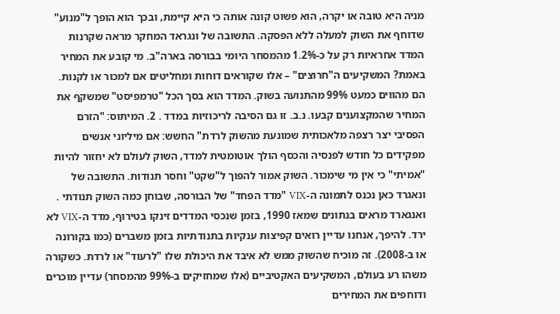מניה היא טובה או יקרה, הוא פשוט קונה אותה כי היא קיימת, ובכך הוא הופך ל"מנוע" שדוחף את השוק למעלה ללא הפסקה. התשובה של ונגראד המחקר מראה שקרנות המדד אחראיות רק על כ-1.2% מהמסחר היומי בבורסה בארה"ב. מי קובע את המחיר באמת? המשקיעים ה"חרוצים" – אלו שקוראים דוחות ומחליטים אם למכור או לקנות. הם מהווים כמעט 99% מהתנועה בשוק. המדד הוא בסך הכל "טרמפיסט" שמשקף את המחיר שהמקצוענים קבעו. נ.ב. זו גם הסיבה לריכוזיות במדד . 2. המיתוס: "הזרם הפסיבי יצר רצפה מלאכותית שמונעת מהשוק לרדת" החשש: אם מיליוני אנשים מפקידים כל חודש לפנסיה והכסף הולך אוטומטית למדד, השוק לעולם לא יחזור להיות "אמיתי" כי אין מי שימכור. השוק אמור להפוך ל"שקט" וחסר תנודות. התשובה של ונאגרד כאן נכנס לתמונה ה-VIX "מדד הפחד" של הבורסה, שבוחן כמה השוק תנודתי . ואנגארד מראים בנתונים שמאז 1990, בזמן שנכסי המדדים זינקו בטירוף, מדד ה-VIX לא ירד. להיפך, אנחנו עדיין רואים קפיצות ענקיות בתנודתיות בזמן משברים (כמו בקורונה או ב-2008). זה מוכיח שהשוק ממש לא איבד את היכולת שלו "לרעוד" או לרדת. כשקורה משהו רע בעולם, המשקיעים האקטיביים (אלו שמחזיקים ב-99% מהמסחר) עדיין מוכרים ודוחפים את המחירים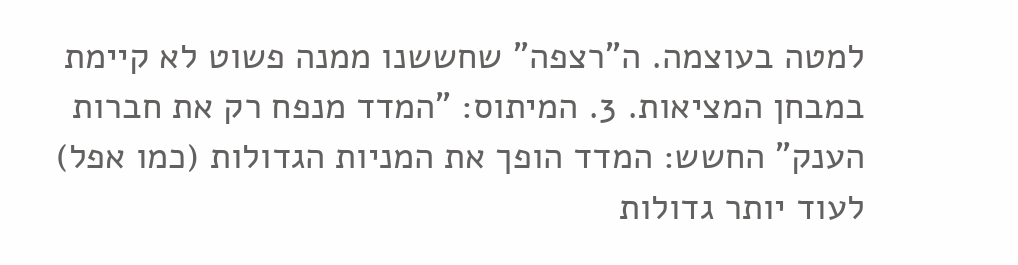למטה בעוצמה. ה"רצפה" שחששנו ממנה פשוט לא קיימת במבחן המציאות. 3. המיתוס: "המדד מנפח רק את חברות הענק" החשש: המדד הופך את המניות הגדולות (כמו אפל) לעוד יותר גדולות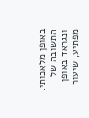באופן מלאכותי. התשובה של ונגראד באופן מפתיע, שיעור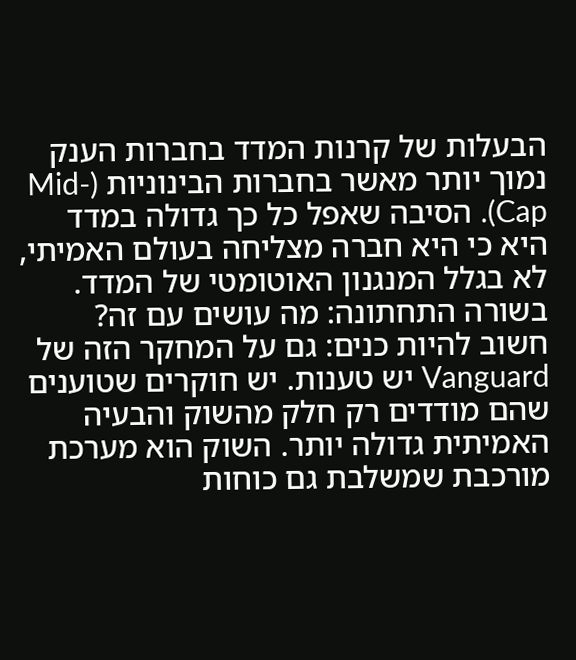הבעלות של קרנות המדד בחברות הענק נמוך יותר מאשר בחברות הבינוניות (Mid-Cap). הסיבה שאפל כל כך גדולה במדד היא כי היא חברה מצליחה בעולם האמיתי, לא בגלל המנגנון האוטומטי של המדד. בשורה התחתונה: מה עושים עם זה? חשוב להיות כנים: גם על המחקר הזה של Vanguard יש טענות. יש חוקרים שטוענים שהם מודדים רק חלק מהשוק והבעיה האמיתית גדולה יותר. השוק הוא מערכת מורכבת שמשלבת גם כוחות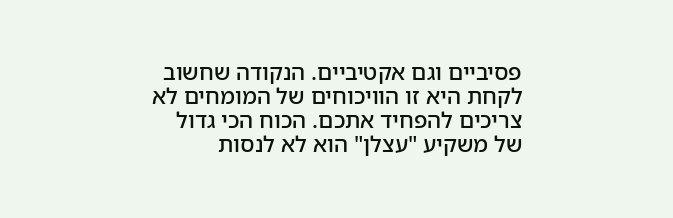פסיביים וגם אקטיביים. הנקודה שחשוב לקחת היא זו הוויכוחים של המומחים לא צריכים להפחיד אתכם. הכוח הכי גדול של משקיע "עצלן" הוא לא לנסות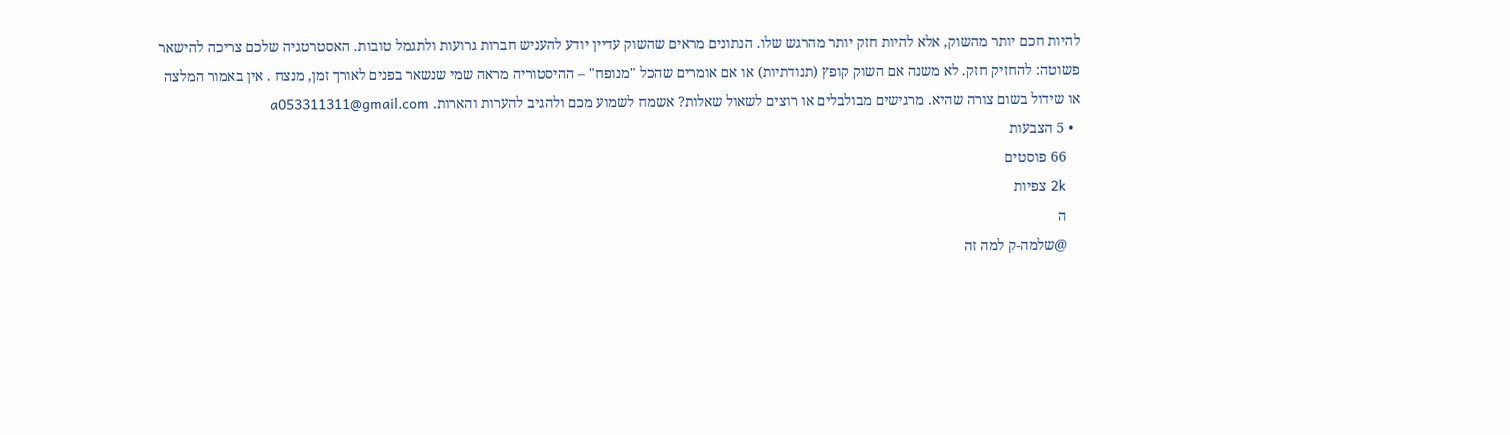להיות חכם יותר מהשוק, אלא להיות חזק יותר מהרגש שלו. הנתונים מראים שהשוק עדיין יודע להעניש חברות גרועות ולתגמל טובות. האסטרטגיה שלכם צריכה להישאר פשוטה: להחזיק חזק. לא משנה אם השוק קופץ (תנודתיות) או אם אומרים שהכל "מנופח" – ההיסטוריה מראה שמי שנשאר בפנים לאורך זמן, מנצח . אין באמור המלצה או שידול בשום צורה שהיא. מרגישים מבולבלים או רוצים לשאול שאלות? אשמח לשמוע מכם ולהגיב להערות והארות. a053311311@gmail.com
  • 5 הצבעות
    66 פוסטים
    2k צפיות
    ה
    @שלמה-ק למה זה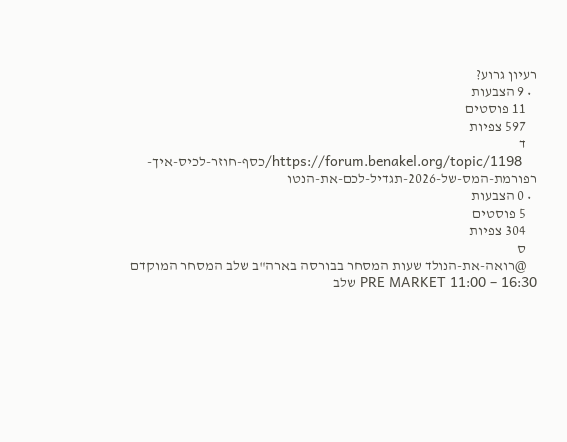רעיון גרוע?
  • 9 הצבעות
    11 פוסטים
    597 צפיות
    ד
    https://forum.benakel.org/topic/1198/כסף-חוזר-לכיס-איך-רפורמת-המס-של-2026-תגדיל-לכם-את-הנטו
  • 0 הצבעות
    5 פוסטים
    304 צפיות
    ס
    @רואה-את-הנולד שעות המסחר בבורסה בארה"ב שלב המסחר המוקדם PRE MARKET 11:00 – 16:30 שלב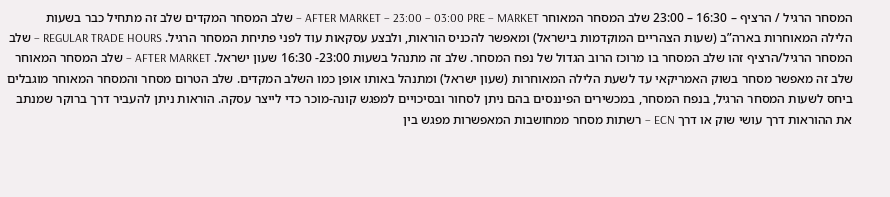המסחר הרגיל / הרציף – 16:30 – 23:00 שלב המסחר המאוחר AFTER MARKET – 23:00 – 03:00 PRE – MARKET – שלב המסחר המקדים שלב זה מתחיל כבר בשעות הלילה המאוחרות בארה”ב (שעות הצהריים המוקדמות בישראל) ומאפשר להכניס הוראות, ולבצע עסקאות עוד לפני פתיחת המסחר הרגיל. REGULAR TRADE HOURS – שלב המסחר הרגיל/הרציף זהו שלב המסחר בו מרוכז הרוב הגדול של נפח המסחר. שלב זה מתנהל בשעות 23:00- 16:30 שעון ישראל. AFTER MARKET – שלב המסחר המאוחר שלב זה מאפשר מסחר בשוק האמריקאי עד לשעת הלילה המאוחרות (שעון ישראל) ומתנהל באותו אופן כמו השלב המקדים. שלב הטרום מסחר והמסחר המאוחר מוגבלים ביחס לשעות המסחר הרגיל, בנפח המסחר, במכשירים הפיננסים בהם ניתן לסחור ובסיכויים למפגש קונה-מוכר כדי לייצר עסקה. הוראות ניתן להעביר דרך ברוקר שמנתב את ההוראות דרך עושי שוק או דרך ECN – רשתות מסחר ממחושבות המאפשרות מפגש בין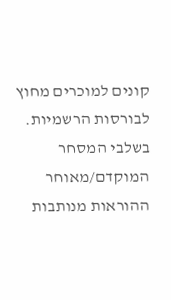קונים למוכרים מחוץ לבורסות הרשמיות. בשלבי המסחר המוקדם/מאוחר ההוראות מנותבות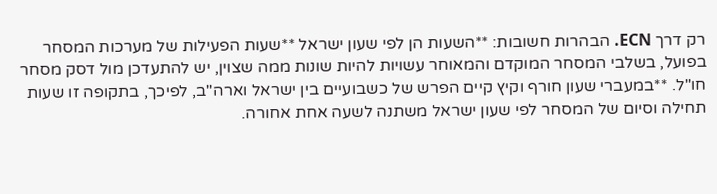רק דרך ECN. הבהרות חשובות: **השעות הן לפי שעון ישראל **שעות הפעילות של מערכות המסחר בפועל, בשלבי המסחר המוקדם והמאוחר עשויות להיות שונות ממה שצוין, יש להתעדכן מול דסק מסחר חו"ל. **במעברי שעון חורף וקיץ קיים הפרש של כשבועיים בין ישראל וארה"ב, לפיכך, בתקופה זו שעות תחילה וסיום של המסחר לפי שעון ישראל משתנה לשעה אחת אחורה.